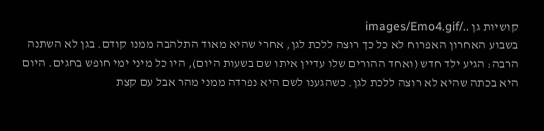קושיות גן ../images/Emo4.gif
בשבוע האחרון האפרוח לא כל כך רוצה ללכת לגן, אחרי שהיא מאוד התלהבה ממנו קודם. בגן לא השתנה הרבה: הגיע ילד חדש (ואחד ההורים שלו עדיין איתו שם בשעות היום), היו כל מיני ימי חופש בחגים. היום היא בכתה שהיא לא רוצה ללכת לגן. כשהגענו לשם היא נפרדה ממני מהר אבל עם קצת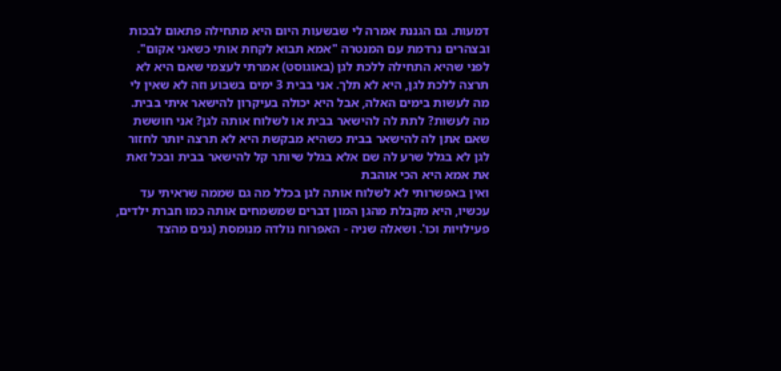דמעות. גם הגננת אמרה לי שבשעות היום היא מתחילה פתאום לבכות ובצהרים נרדמת עם המנטרה "אמא תבוא לקחת אותי כשאני אקום". לפני שהיא התחילה ללכת לגן (באוגוסט) אמרתי לעצמי שאם היא לא תרצה ללכת לגן, היא לא תלך. אני בבית 3 ימים בשבוע וזה לא שאין לי מה לעשות בימים האלה, אבל היא יכולה בעיקרון להישאר איתי בבית. מה לעשות? לתת לה להישאר בבית או לשלוח אותה לגן? אני חוששת שאם אתן לה להישאר בבית כשהיא מבקשת היא לא תרצה יותר לחזור לגן לא בגלל שרע לה שם אלא בגלל שיותר קל להישאר בבית ובכל זאת את אמא היא הכי אוהבת
ואין באפשרותי לא לשלוח אותה לגן בכלל מה גם שממה שראיתי עד עכשיו, היא מקבלת מהגן המון דברים שמשמחים אותה כמו חברת ילדים, פעילויות וכו'. ושאלה שניה - האפרוח נולדה מנומסת (גנים מהצד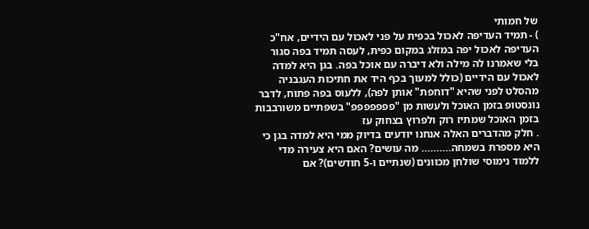של חמותי
) - תמיד העדיפה לאכול בכפית על פני לאכול עם הידיים, אח"כ העדיפה לאכול יפה במזלג במקום כפית, לעסה תמיד בפה סגור בלי שאמרנו לה מילה ולא דיברה עם אוכל בפה. בגן היא למדה לאכול עם הידיים (כולל למעוך בכף היד את חתיכות העגבניה מהסלט לפני שהיא "דוחפת" אותן לפה), ללעוס בפה פתוח, לדבר נונסטופ בזמן האוכל ולעשות מן "פפפפפפפ" בשפתיים משורבבות בזמן האוכל שמתיז רוק ולפרוץ בצחוק עז
. חלק מהדברים האלה אנחנו יודעים בדיוק ממי היא למדה בגן כי היא מספרת בשמחה.......... מה עושים? האם היא צעירה מדי ללמוד נימוסי שולחן מכוונים (שנתיים ו-5 חודשים)? אם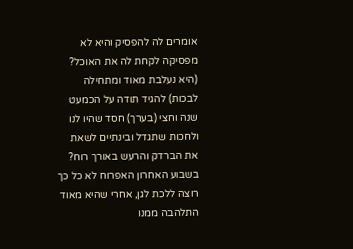אומרים לה להפסיק והיא לא מפסיקה לקחת לה את האוכל? (היא נעלבת מאוד ומתחילה לבכות) להגיד תודה על הכמעט שנה וחצי (בערך) חסד שהיו לנו ולחכות שתגדל ובינתיים לשאת את הברדק והרעש באורך רוח?
בשבוע האחרון האפרוח לא כל כך רוצה ללכת לגן, אחרי שהיא מאוד התלהבה ממנו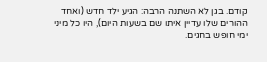קודם. בגן לא השתנה הרבה: הגיע ילד חדש (ואחד ההורים שלו עדיין איתו שם בשעות היום), היו כל מיני ימי חופש בחגים.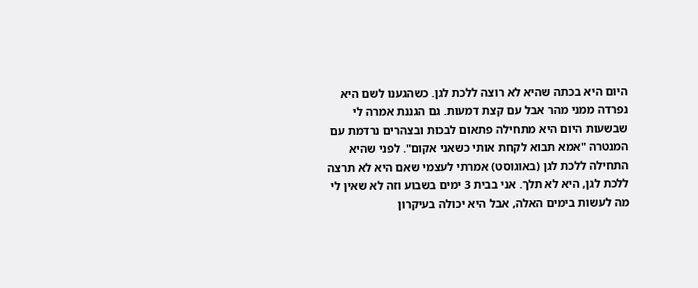היום היא בכתה שהיא לא רוצה ללכת לגן. כשהגענו לשם היא נפרדה ממני מהר אבל עם קצת דמעות. גם הגננת אמרה לי שבשעות היום היא מתחילה פתאום לבכות ובצהרים נרדמת עם המנטרה "אמא תבוא לקחת אותי כשאני אקום". לפני שהיא התחילה ללכת לגן (באוגוסט) אמרתי לעצמי שאם היא לא תרצה ללכת לגן, היא לא תלך. אני בבית 3 ימים בשבוע וזה לא שאין לי מה לעשות בימים האלה, אבל היא יכולה בעיקרון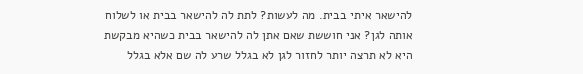להישאר איתי בבית. מה לעשות? לתת לה להישאר בבית או לשלוח אותה לגן? אני חוששת שאם אתן לה להישאר בבית כשהיא מבקשת היא לא תרצה יותר לחזור לגן לא בגלל שרע לה שם אלא בגלל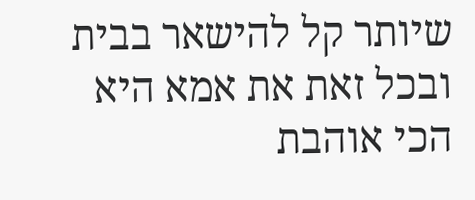שיותר קל להישאר בבית ובכל זאת את אמא היא הכי אוהבת